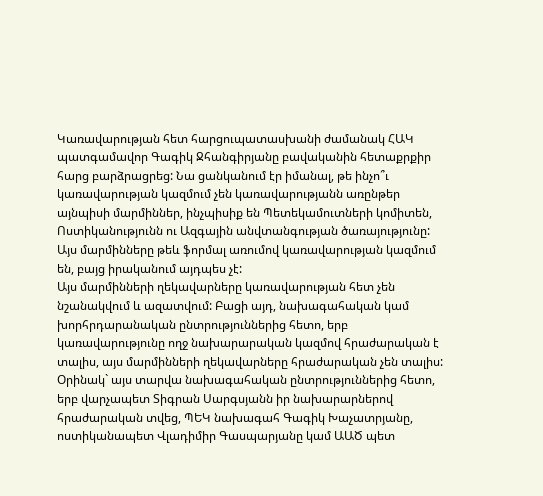Կառավարության հետ հարցուպատասխանի ժամանակ ՀԱԿ պատգամավոր Գագիկ Ջհանգիրյանը բավականին հետաքրքիր հարց բարձրացրեց: Նա ցանկանում էր իմանալ, թե ինչո՞ւ կառավարության կազմում չեն կառավարությանն առընթեր այնպիսի մարմիններ, ինչպիսիք են Պետեկամուտների կոմիտեն, Ոստիկանությունն ու Ազգային անվտանգության ծառայությունը: Այս մարմինները թեև ֆորմալ առումով կառավարության կազմում են, բայց իրականում այդպես չէ:
Այս մարմինների ղեկավարները կառավարության հետ չեն նշանակվում և ազատվում: Բացի այդ, նախագահական կամ խորհրդարանական ընտրություններից հետո, երբ կառավարությունը ողջ նախարարական կազմով հրաժարական է տալիս, այս մարմինների ղեկավարները հրաժարական չեն տալիս: Օրինակ` այս տարվա նախագահական ընտրություններից հետո, երբ վարչապետ Տիգրան Սարգսյանն իր նախարարներով հրաժարական տվեց, ՊԵԿ նախագահ Գագիկ Խաչատրյանը, ոստիկանապետ Վլադիմիր Գասպարյանը կամ ԱԱԾ պետ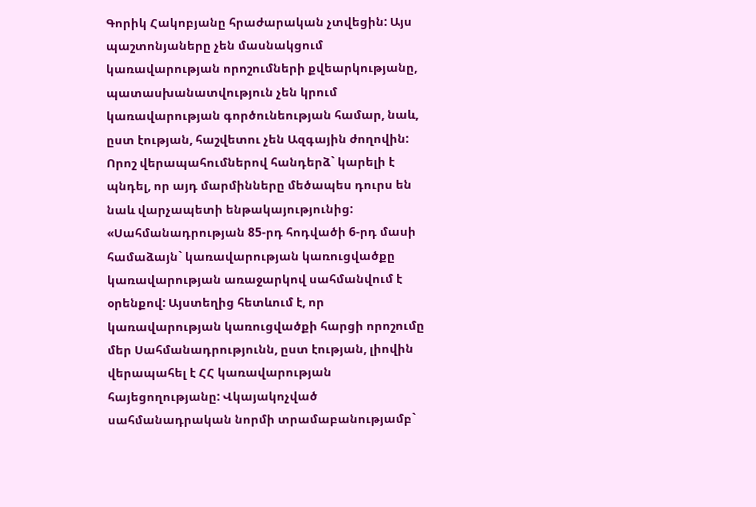Գորիկ Հակոբյանը հրաժարական չտվեցին: Այս պաշտոնյաները չեն մասնակցում կառավարության որոշումների քվեարկությանը, պատասխանատվություն չեն կրում կառավարության գործունեության համար, նաև, ըստ էության, հաշվետու չեն Ազգային ժողովին: Որոշ վերապահումներով հանդերձ` կարելի է պնդել, որ այդ մարմինները մեծապես դուրս են նաև վարչապետի ենթակայությունից:
«Սահմանադրության 85-րդ հոդվածի 6-րդ մասի համաձայն` կառավարության կառուցվածքը կառավարության առաջարկով սահմանվում է օրենքով: Այստեղից հետևում է, որ կառավարության կառուցվածքի հարցի որոշումը մեր Սահմանադրությունն, ըստ էության, լիովին վերապահել է ՀՀ կառավարության հայեցողությանը: Վկայակոչված սահմանադրական նորմի տրամաբանությամբ`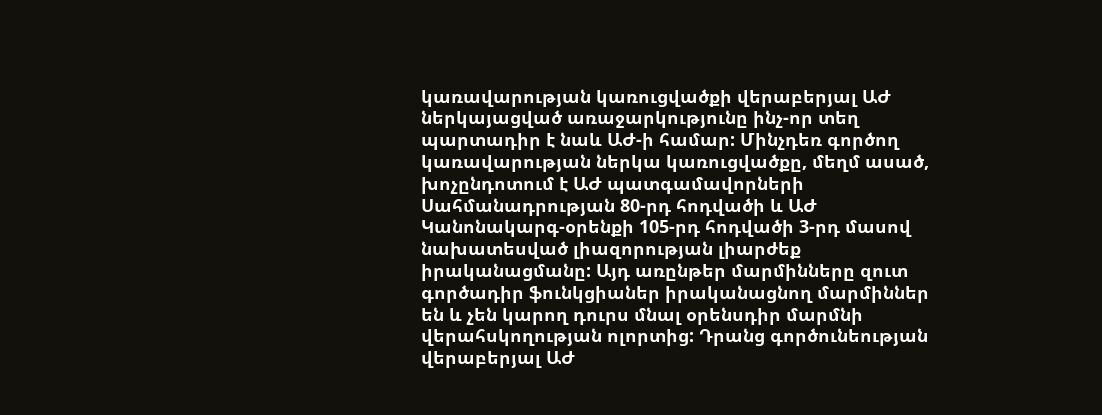կառավարության կառուցվածքի վերաբերյալ ԱԺ ներկայացված առաջարկությունը ինչ-որ տեղ պարտադիր է նաև ԱԺ-ի համար: Մինչդեռ գործող կառավարության ներկա կառուցվածքը, մեղմ ասած, խոչընդոտում է ԱԺ պատգամավորների Սահմանադրության 80-րդ հոդվածի և ԱԺ Կանոնակարգ-օրենքի 105-րդ հոդվածի 3-րդ մասով նախատեսված լիազորության լիարժեք իրականացմանը: Այդ առընթեր մարմինները զուտ գործադիր ֆունկցիաներ իրականացնող մարմիններ են և չեն կարող դուրս մնալ օրենսդիր մարմնի վերահսկողության ոլորտից: Դրանց գործունեության վերաբերյալ ԱԺ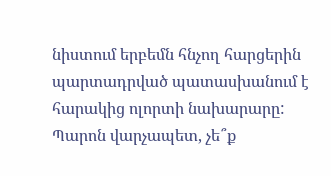նիստում երբեմն հնչող հարցերին պարտադրված պատասխանում է հարակից ոլորտի նախարարը: Պարոն վարչապետ, չե՞ք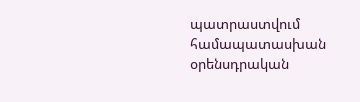պատրաստվում համապատասխան օրենսդրական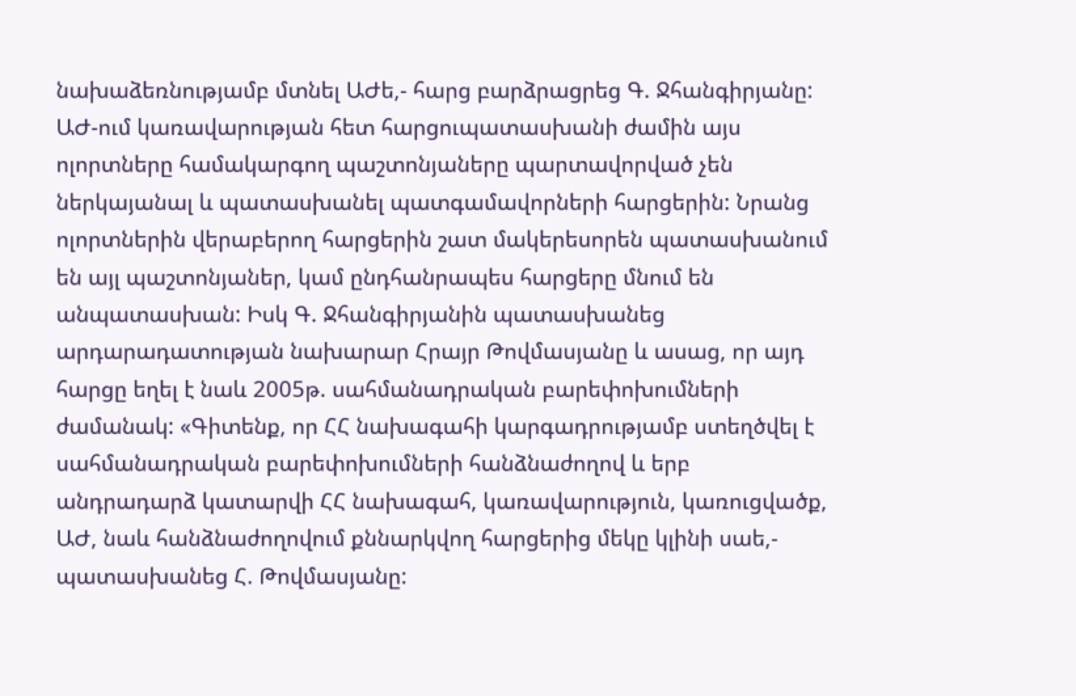նախաձեռնությամբ մտնել ԱԺե,- հարց բարձրացրեց Գ. Ջհանգիրյանը:
ԱԺ-ում կառավարության հետ հարցուպատասխանի ժամին այս ոլորտները համակարգող պաշտոնյաները պարտավորված չեն ներկայանալ և պատասխանել պատգամավորների հարցերին: Նրանց ոլորտներին վերաբերող հարցերին շատ մակերեսորեն պատասխանում են այլ պաշտոնյաներ, կամ ընդհանրապես հարցերը մնում են անպատասխան: Իսկ Գ. Ջհանգիրյանին պատասխանեց արդարադատության նախարար Հրայր Թովմասյանը և ասաց, որ այդ հարցը եղել է նաև 2005թ. սահմանադրական բարեփոխումների ժամանակ: «Գիտենք, որ ՀՀ նախագահի կարգադրությամբ ստեղծվել է սահմանադրական բարեփոխումների հանձնաժողով և երբ անդրադարձ կատարվի ՀՀ նախագահ, կառավարություն, կառուցվածք, ԱԺ, նաև հանձնաժողովում քննարկվող հարցերից մեկը կլինի սաե,- պատասխանեց Հ. Թովմասյանը: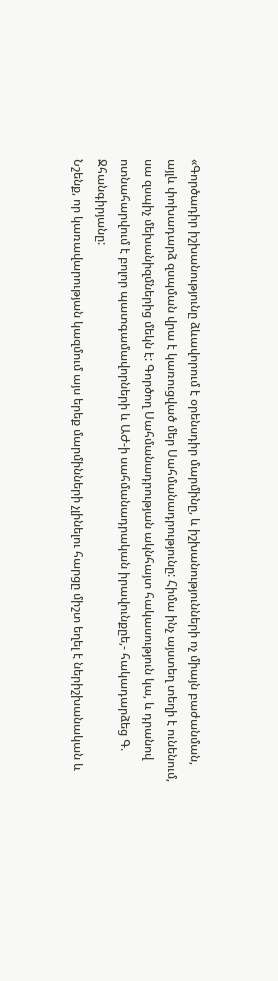«Գործադիր իշխանությունը ձևավորում է օրենսդիր մարմինը, և իշխանությունների ոչ միայն բաժանման, այլև փոխադարձ զսպման վրա է կառուցված մեր Սահմանադրությունը: Հիմա ինչ այստեղ տեղի է ունենում, սա զսպիչ մեխանիզմներից մեկն է: Գործող Սահմանադրության ակնհայտ հակասություն կա, և դրանով ոտնահարվում է բոլոր պատգամավորների և ԱԺ-ի սահմանադրական իրավունքըե,- հակադարձեց Գ. Ջհանգիրյանը:
Նշենք, որ կառավարության կազմում այս երեք մարմինների չլինելու հարցը միշտ եղել է ներիշխանական և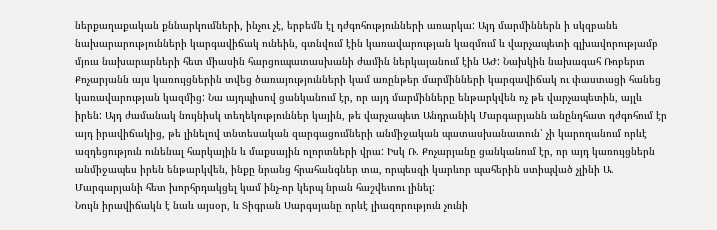ներքաղաքական քննարկումների, ինչու չէ, երբեմն էլ դժգոհությունների առարկա: Այդ մարմիններն ի սկզբանե նախարարությունների կարգավիճակ ունեին, գտնվում էին կառավարության կազմում և վարչապետի գլխավորությամբ մյուս նախարարների հետ միասին հարցուպատասխանի ժամին ներկայանում էին ԱԺ: Նախկին նախագահ Ռոբերտ Քոչարյանն այս կառույցներին տվեց ծառայությունների կամ առընթեր մարմինների կարգավիճակ ու փաստացի հանեց կառավարության կազմից: Նա այդպիսով ցանկանում էր, որ այդ մարմինները ենթարկվեն ոչ թե վարչապետին, այլև իրեն: Այդ ժամանակ նույնիսկ տեղեկություններ կային, թե վարչապետ Անդրանիկ Մարգարյանն անընդհատ դժգոհում էր այդ իրավիճակից, թե լինելով տնտեսական զարգացումների անմիջական պատասխանատուն՝ չի կարողանում որևէ ազդեցություն ունենալ հարկային և մաքսային ոլորտների վրա: Իսկ Ռ. Քոչարյանը ցանկանում էր, որ այդ կառույցներն անմիջապես իրեն ենթարկվեն, ինքը նրանց հրահանգներ տա, որպեսզի կարևոր պահերին ստիպված չլինի Ա. Մարգարյանի հետ խորհրդակցել կամ ինչ-որ կերպ նրան հաշվետու լինել:
Նույն իրավիճակն է նաև այսօր, և Տիգրան Սարգսյանը որևէ լիազորություն չունի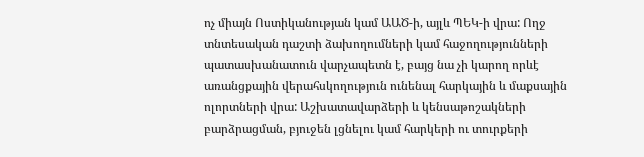ոչ միայն Ոստիկանության կամ ԱԱԾ-ի, այլև ՊԵԿ-ի վրա: Ողջ տնտեսական դաշտի ձախողումների կամ հաջողությունների պատասխանատուն վարչապետն է, բայց նա չի կարող որևէ առանցքային վերահսկողություն ունենալ հարկային և մաքսային ոլորտների վրա: Աշխատավարձերի և կենսաթոշակների բարձրացման, բյուջեն լցնելու կամ հարկերի ու տուրքերի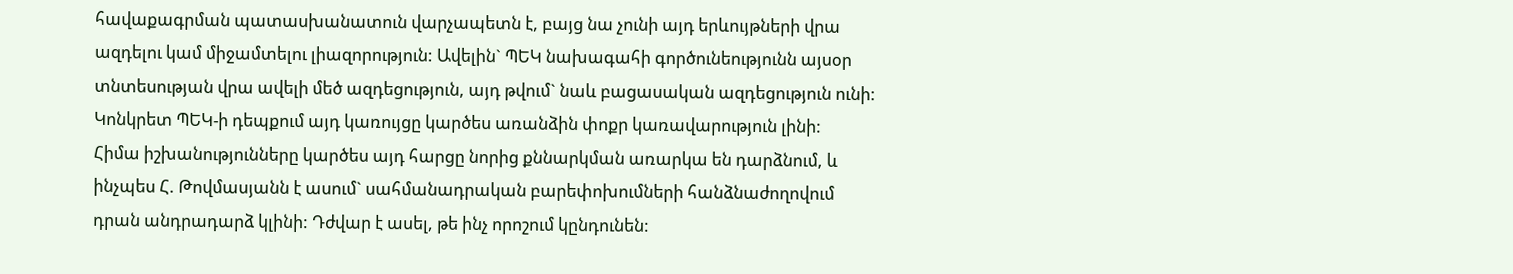հավաքագրման պատասխանատուն վարչապետն է, բայց նա չունի այդ երևույթների վրա ազդելու կամ միջամտելու լիազորություն: Ավելին` ՊԵԿ նախագահի գործունեությունն այսօր տնտեսության վրա ավելի մեծ ազդեցություն, այդ թվում` նաև բացասական ազդեցություն ունի: Կոնկրետ ՊԵԿ-ի դեպքում այդ կառույցը կարծես առանձին փոքր կառավարություն լինի:
Հիմա իշխանությունները կարծես այդ հարցը նորից քննարկման առարկա են դարձնում, և ինչպես Հ. Թովմասյանն է ասում` սահմանադրական բարեփոխումների հանձնաժողովում դրան անդրադարձ կլինի: Դժվար է ասել, թե ինչ որոշում կընդունեն: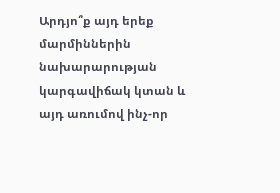Արդյո՞ք այդ երեք մարմիններին նախարարության կարգավիճակ կտան և այդ առումով ինչ-որ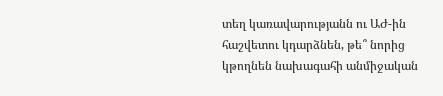տեղ կառավարությանն ու ԱԺ-ին հաշվետու կդարձնեն, թե՞ նորից կթողնեն նախագահի անմիջական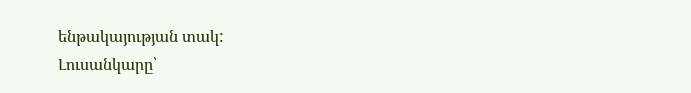ենթակայության տակ:
Լուսանկարը՝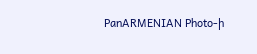PanARMENIAN Photo-ի